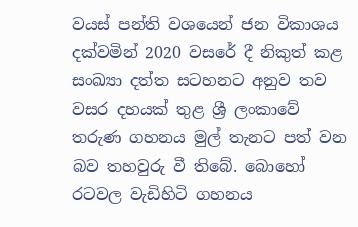වයස් පන්ති වශයෙන් ජන විකාශය දක්වමින් 2020 වසරේ දී නිකුත් කළ සංඛ්‍යා දත්ත සටහනට අනුව තව වසර දහයක් තුළ ශ්‍රී ලංකාවේ තරුණ ගහනය මුල් තැනට පත් වන බව තහවුරු වී තිබේ. බොහෝ රටවල වැඩිහිටි ගහනය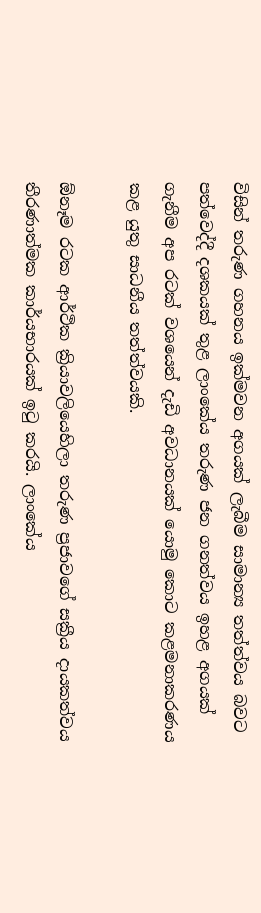විසින් තරුණ ගහනය ඉක්මවන අගයක් ලැබීම සාමාන්‍ය තත්ත්වය බවට පත්වෙද්දී දශකයක් තුළ ලාංකේය තරුණ ජන ගනත්වය ඉහළ අගයක් ගැනීම අප රටක් වශයෙන් දැඩි අවධානයක් යොමු කොට කළමනාකරණය කළ යුතු සාධනීය තත්ත්වයකි.

ඕනෑම රටක ආර්ථික ක්‍රියාවලියෙහිලා තරුණ ප්‍රජාවගේ සක්‍රීය දායකත්වය තීරණාත්මක කාර්යභාරයක් ඉටු කරයි. ලාංකේය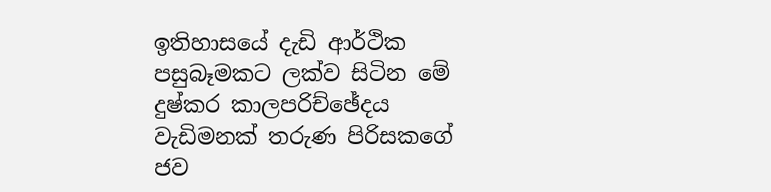ඉතිහාසයේ දැඩි ආර්ථික පසුබෑමකට ලක්ව සිටින මේ දුෂ්කර කාලපරිච්ඡේදය වැඩිමනක් තරුණ පිරිසකගේ ජව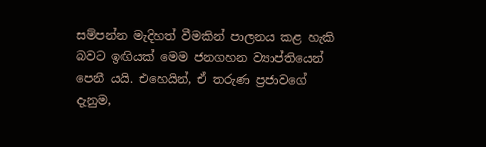සම්පන්න මැදිහත් වීමකින් පාලනය කළ හැකි බවට ඉඟියක් මෙම ජනගහන ව්‍යාප්තියෙන් පෙනී යයි. එහෙයින්, ඒ තරුණ ප්‍රජාවගේ දැනුම,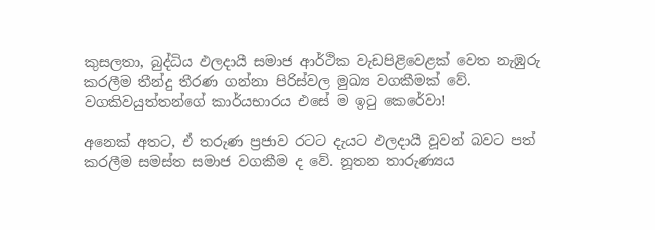කුසලතා, බුද්ධිය ඵලදායී සමාජ ආර්ථික වැඩපිළිවෙළක් වෙත නැඹුරු කරලීම තීන්දු තීරණ ගන්නා පිරිස්වල මුඛ්‍ය වගකීමක් වේ. වගකිවයුත්තන්ගේ කාර්යභාරය එසේ ම ඉටු කෙරේවා!

අනෙක් අතට, ඒ තරුණ ප්‍රජාව රටට දැයට ඵලදායී වූවන් බවට පත් කරලීම සමස්ත සමාජ වගකීම ද වේ. නූතන තාරුණ්‍යය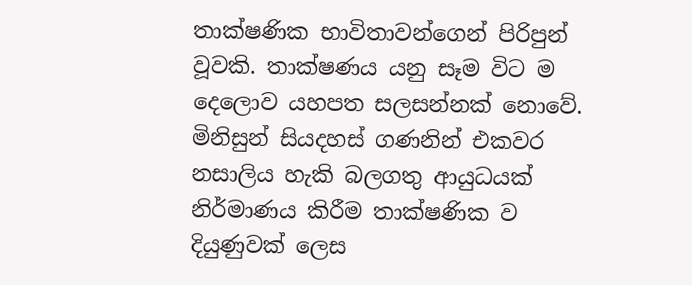තාක්ෂණික භාවිතාවන්ගෙන් පිරිපුන් වූවකි. තාක්ෂණය යනු සෑම විට ම දෙලොව යහපත සලසන්නක් නොවේ. මිනිසුන් සියදහස් ගණනින් එකවර නසාලිය හැකි බලගතු ආයුධයක් නිර්මාණය කිරීම තාක්ෂණික ව දියුණුවක් ලෙස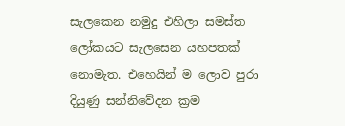සැලකෙන නමුදු එහිලා සමස්ත ලෝකයට සැලසෙන යහපතක් නොමැත. එහෙයින් ම ලොව පුරා දියුණු සන්නිවේදන ක්‍රම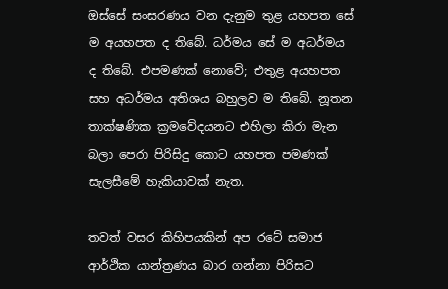ඔස්සේ සංසරණය වන දැනුම තුළ යහපත සේ ම අයහපත ද තිබේ. ධර්මය සේ ම අධර්මය ද තිබේ. එපමණක් නොවේ; එතුළ අයහපත සහ අධර්මය අතිශය බහුලව ම තිබේ. නූතන තාක්ෂණික ක්‍රමවේදයනට එහිලා කිරා මැන බලා පෙරා පිරිසිදු කොට යහපත පමණක් සැලසීමේ හැකියාවක් නැත.

තවත් වසර කිහිපයකින් අප රටේ සමාජ ආර්ථික යාන්ත්‍රණය බාර ගන්නා පිරිසට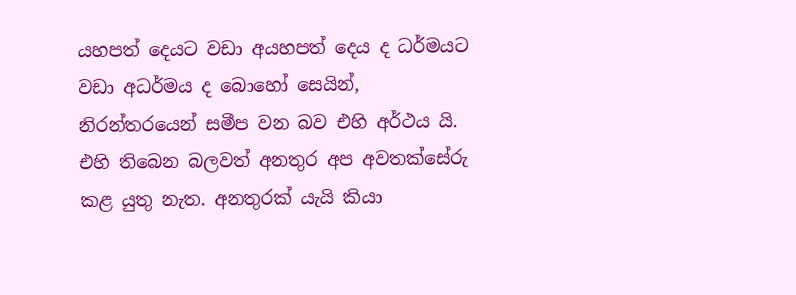යහපත් දෙයට වඩා අයහපත් දෙය ද ධර්මයට වඩා අධර්මය ද බොහෝ සෙයින්, නිරන්තරයෙන් සමීප වන බව එහි අර්ථය යි. එහි තිබෙන බලවත් අනතුර අප අවතක්සේරු කළ යුතු නැත. අනතුරක් යැයි කියා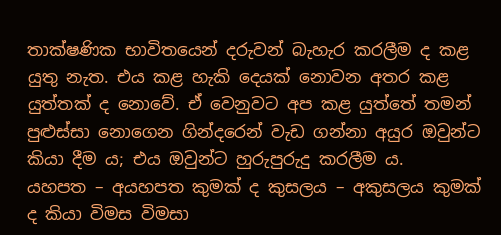තාක්ෂණික භාවිතයෙන් දරුවන් බැහැර කරලීම ද කළ යුතු නැත. එය කළ හැකි දෙයක් නොවන අතර කළ යුත්තක් ද නොවේ. ඒ වෙනුවට අප කළ යුත්තේ තමන් පුළුස්සා නොගෙන ගින්දරෙන් වැඩ ගන්නා අයුර ඔවුන්ට කියා දීම ය; එය ඔවුන්ට හුරුපුරුදු කරලීම ය.
යහපත – අයහපත කුමක් ද කුසලය – අකුසලය කුමක් ද කියා විමස විමසා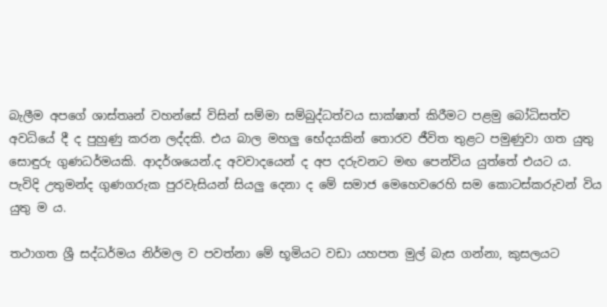බැලීම අපගේ ශාස්තෘන් වහන්සේ විසින් සම්මා සම්බුද්ධත්වය සාක්ෂාත් කිරීමට පළමු බෝධිසත්ව අවධියේ දී ද පුහුණු කරන ලද්දකි. එය බාල මහලු භේදයකින් තොරව ජීවිත තුළට පමුණුවා ගත යුතු සොඳුරු ගුණධර්මයකි. ආදර්ශයෙන්.ද අවවාදයෙන් ද අප දරුවනට මඟ පෙන්විය යුත්තේ එයට ය. පැවිදි උතුමන්ද ගුණගරුක පුරවැසියන් සියලු දෙනා ද මේ සමාජ මෙහෙවරෙහි සම කොටස්කරුවන් විය යුතු ම ය.

තථාගත ශ්‍රී සද්ධර්මය නිර්මල ව පවත්නා මේ භූමියට වඩා යහපත මුල් බැස ගන්නා, කුසලයට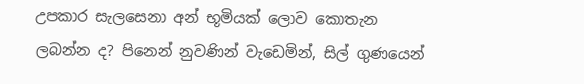උපකාර සැලසෙනා අන් භූමියක් ලොව කොතැන
ලබන්න ද? පිනෙන් නුවණින් වැඩෙමින්, සිල් ගුණයෙන්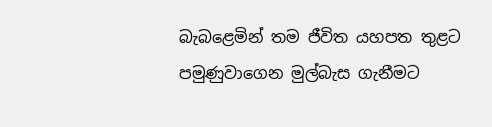බැබළෙමින් තම ජීවිත යහපත තුළට පමුණුවාගෙන මුල්බැස ගැනීමට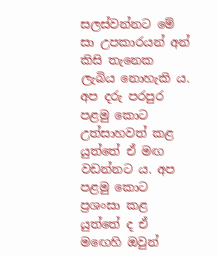සලස්වන්නට මේ සා උපකාරයන් අන් කිසි තැනෙක ලැබිය නොහැකි ය. අප දරු පරපුර පළමු කොට උත්සාහවත් කළ යුත්තේ ඒ මඟ වඩන්නට ය. අප පළමු කොට ප්‍රශංසා කළ යුත්තේ ද ඒ මඟෙහි ඔවුන්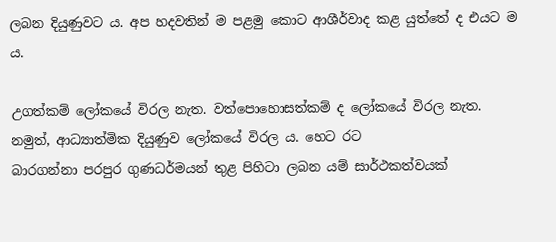ලබන දියුණුවට ය. අප හදවතින් ම පළමු කොට ආශීර්වාද කළ යුත්තේ ද එයට ම ය.

උගත්කම් ලෝකයේ විරල නැත. වත්පොහොසත්කම් ද ලෝකයේ විරල නැත. නමුත්, ආධ්‍යාත්මික දියුණුව ලෝකයේ විරල ය. හෙට රට
බාරගන්නා පරපුර ගුණධර්මයන් තුළ පිහිටා ලබන යම් සාර්ථකත්වයක්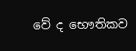වේ ද භෞතිකව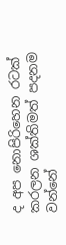ද අප නොපිරිහෙන රටක් කරලන ශක්තිමත් පදනම වන්නේ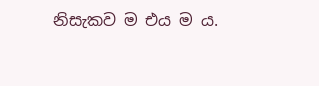නිසැකව ම එය ම ය.